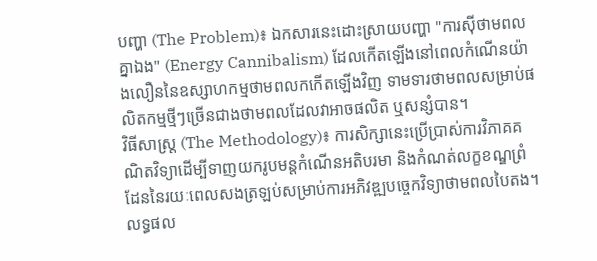បញ្ហា (The Problem)៖ ឯកសារនេះដោះស្រាយបញ្ហា "ការស៊ីថាមពលគ្នាឯង" (Energy Cannibalism) ដែលកើតឡើងនៅពេលកំណើនយ៉ាងលឿននៃឧស្សាហកម្មថាមពលកកើតឡើងវិញ ទាមទារថាមពលសម្រាប់ផលិតកម្មថ្មីៗច្រើនជាងថាមពលដែលវាអាចផលិត ឬសន្សំបាន។
វិធីសាស្ត្រ (The Methodology)៖ ការសិក្សានេះប្រើប្រាស់ការវិភាគគណិតវិទ្យាដើម្បីទាញយករូបមន្តកំណើនអតិបរមា និងកំណត់លក្ខខណ្ឌព្រំដែននៃរយៈពេលសងត្រឡប់សម្រាប់ការអភិវឌ្ឍបច្ចេកវិទ្យាថាមពលបៃតង។
លទ្ធផល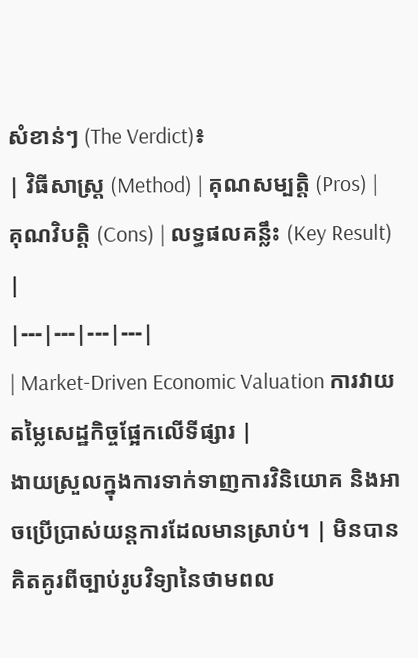សំខាន់ៗ (The Verdict)៖
| វិធីសាស្ត្រ (Method) | គុណសម្បត្តិ (Pros) | គុណវិបត្តិ (Cons) | លទ្ធផលគន្លឹះ (Key Result) |
|---|---|---|---|
| Market-Driven Economic Valuation ការវាយតម្លៃសេដ្ឋកិច្ចផ្អែកលើទីផ្សារ |
ងាយស្រួលក្នុងការទាក់ទាញការវិនិយោគ និងអាចប្រើប្រាស់យន្តការដែលមានស្រាប់។ | មិនបានគិតគូរពីច្បាប់រូបវិទ្យានៃថាមពល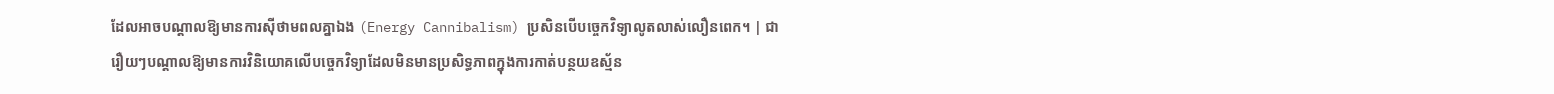ដែលអាចបណ្តាលឱ្យមានការស៊ីថាមពលគ្នាឯង (Energy Cannibalism) ប្រសិនបើបច្ចេកវិទ្យាលូតលាស់លឿនពេក។ | ជារឿយៗបណ្តាលឱ្យមានការវិនិយោគលើបច្ចេកវិទ្យាដែលមិនមានប្រសិទ្ធភាពក្នុងការកាត់បន្ថយឧស្ម័ន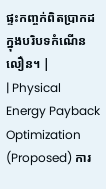ផ្ទះកញ្ចក់ពិតប្រាកដក្នុងបរិបទកំណើនលឿន។ |
| Physical Energy Payback Optimization (Proposed) ការ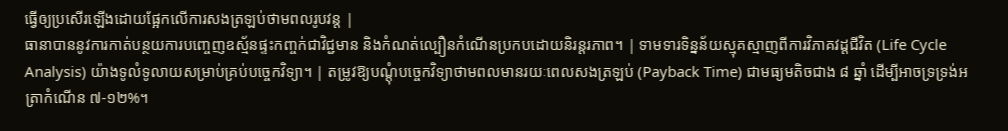ធ្វើឲ្យប្រសើរឡើងដោយផ្អែកលើការសងត្រឡប់ថាមពលរូបវន្ត |
ធានាបាននូវការកាត់បន្ថយការបញ្ចេញឧស្ម័នផ្ទះកញ្ចក់ជាវិជ្ជមាន និងកំណត់ល្បឿនកំណើនប្រកបដោយនិរន្តរភាព។ | ទាមទារទិន្នន័យស្មុគស្មាញពីការវិភាគវដ្តជីវិត (Life Cycle Analysis) យ៉ាងទូលំទូលាយសម្រាប់គ្រប់បច្ចេកវិទ្យា។ | តម្រូវឱ្យបណ្តុំបច្ចេកវិទ្យាថាមពលមានរយៈពេលសងត្រឡប់ (Payback Time) ជាមធ្យមតិចជាង ៨ ឆ្នាំ ដើម្បីអាចទ្រទ្រង់អត្រាកំណើន ៧-១២%។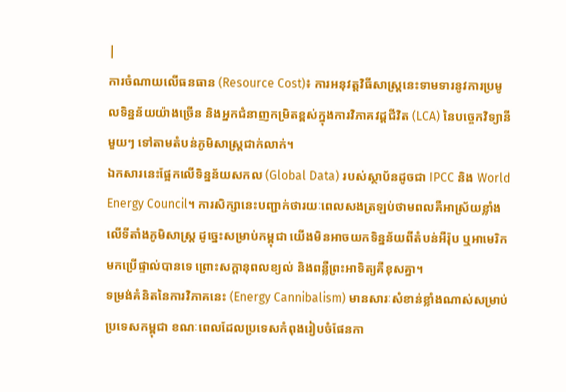|
ការចំណាយលើធនធាន (Resource Cost)៖ ការអនុវត្តវិធីសាស្ត្រនេះទាមទារនូវការប្រមូលទិន្នន័យយ៉ាងច្រើន និងអ្នកជំនាញកម្រិតខ្ពស់ក្នុងការវិភាគវដ្តជីវិត (LCA) នៃបច្ចេកវិទ្យានីមួយៗ ទៅតាមតំបន់ភូមិសាស្ត្រជាក់លាក់។
ឯកសារនេះផ្អែកលើទិន្នន័យសកល (Global Data) របស់ស្ថាប័នដូចជា IPCC និង World Energy Council។ ការសិក្សានេះបញ្ជាក់ថារយៈពេលសងត្រឡប់ថាមពលគឺអាស្រ័យខ្លាំងលើទីតាំងភូមិសាស្ត្រ ដូច្នេះសម្រាប់កម្ពុជា យើងមិនអាចយកទិន្នន័យពីតំបន់អឺរ៉ុប ឬអាមេរិកមកប្រើផ្ទាល់បានទេ ព្រោះសក្តានុពលខ្យល់ និងពន្លឺព្រះអាទិត្យគឺខុសគ្នា។
ទម្រង់គំនិតនៃការវិភាគនេះ (Energy Cannibalism) មានសារៈសំខាន់ខ្លាំងណាស់សម្រាប់ប្រទេសកម្ពុជា ខណៈពេលដែលប្រទេសកំពុងរៀបចំផែនកា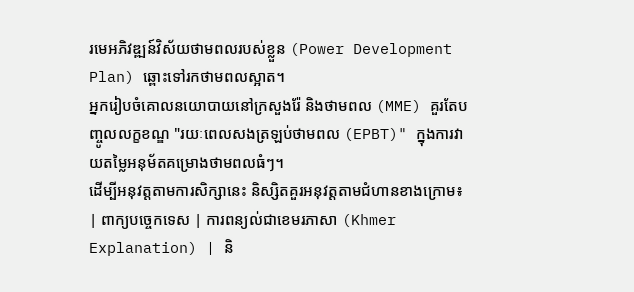រមេអភិវឌ្ឍន៍វិស័យថាមពលរបស់ខ្លួន (Power Development Plan) ឆ្ពោះទៅរកថាមពលស្អាត។
អ្នករៀបចំគោលនយោបាយនៅក្រសួងរ៉ែ និងថាមពល (MME) គួរតែបញ្ចូលលក្ខខណ្ឌ "រយៈពេលសងត្រឡប់ថាមពល (EPBT)" ក្នុងការវាយតម្លៃអនុម័តគម្រោងថាមពលធំៗ។
ដើម្បីអនុវត្តតាមការសិក្សានេះ និស្សិតគួរអនុវត្តតាមជំហានខាងក្រោម៖
| ពាក្យបច្ចេកទេស | ការពន្យល់ជាខេមរភាសា (Khmer Explanation) | និ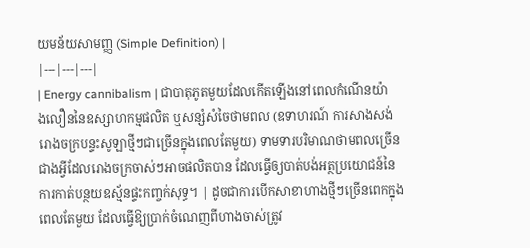យមន័យសាមញ្ញ (Simple Definition) |
|---|---|---|
| Energy cannibalism | ជាបាតុភូតមួយដែលកើតឡើងនៅពេលកំណើនយ៉ាងលឿននៃឧស្សាហកម្មផលិត ឬសន្សំសំចៃថាមពល (ឧទាហរណ៍ ការសាងសង់រោងចក្របន្ទះសូឡាថ្មីៗជាច្រើនក្នុងពេលតែមួយ) ទាមទារបរិមាណថាមពលច្រើនជាងអ្វីដែលរោងចក្រចាស់ៗអាចផលិតបាន ដែលធ្វើឲ្យបាត់បង់អត្ថប្រយោជន៍នៃការកាត់បន្ថយឧស្ម័នផ្ទះកញ្ចក់សុទ្ធ។ | ដូចជាការបើកសាខាហាងថ្មីៗច្រើនពេកក្នុងពេលតែមួយ ដែលធ្វើឱ្យប្រាក់ចំណេញពីហាងចាស់ត្រូវ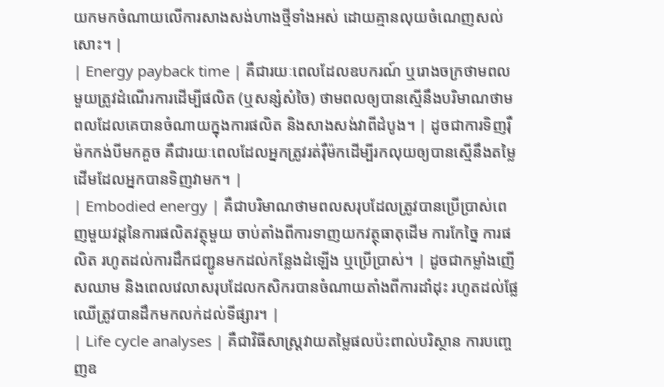យកមកចំណាយលើការសាងសង់ហាងថ្មីទាំងអស់ ដោយគ្មានលុយចំណេញសល់សោះ។ |
| Energy payback time | គឺជារយៈពេលដែលឧបករណ៍ ឬរោងចក្រថាមពលមួយត្រូវដំណើរការដើម្បីផលិត (ឬសន្សំសំចៃ) ថាមពលឲ្យបានស្មើនឹងបរិមាណថាមពលដែលគេបានចំណាយក្នុងការផលិត និងសាងសង់វាពីដំបូង។ | ដូចជាការទិញរ៉ឺម៉កកង់បីមកគួច គឺជារយៈពេលដែលអ្នកត្រូវរត់រ៉ឺម៉កដើម្បីរកលុយឲ្យបានស្មើនឹងតម្លៃដើមដែលអ្នកបានទិញវាមក។ |
| Embodied energy | គឺជាបរិមាណថាមពលសរុបដែលត្រូវបានប្រើប្រាស់ពេញមួយវដ្តនៃការផលិតវត្ថុមួយ ចាប់តាំងពីការទាញយកវត្ថុធាតុដើម ការកែច្នៃ ការផលិត រហូតដល់ការដឹកជញ្ជូនមកដល់កន្លែងដំឡើង ឬប្រើប្រាស់។ | ដូចជាកម្លាំងញើសឈាម និងពេលវេលាសរុបដែលកសិករបានចំណាយតាំងពីការដាំដុះ រហូតដល់ផ្លែឈើត្រូវបានដឹកមកលក់ដល់ទីផ្សារ។ |
| Life cycle analyses | គឺជាវិធីសាស្ត្រវាយតម្លៃផលប៉ះពាល់បរិស្ថាន ការបញ្ចេញឧ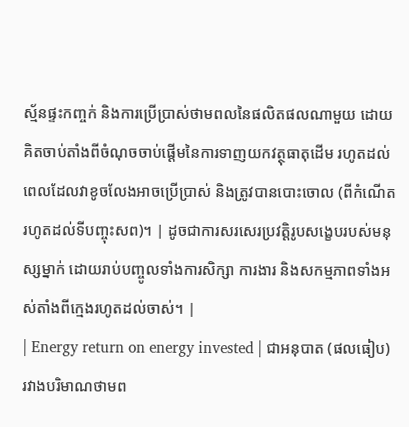ស្ម័នផ្ទះកញ្ចក់ និងការប្រើប្រាស់ថាមពលនៃផលិតផលណាមួយ ដោយគិតចាប់តាំងពីចំណុចចាប់ផ្តើមនៃការទាញយកវត្ថុធាតុដើម រហូតដល់ពេលដែលវាខូចលែងអាចប្រើប្រាស់ និងត្រូវបានបោះចោល (ពីកំណើតរហូតដល់ទីបញ្ចុះសព)។ | ដូចជាការសរសេរប្រវត្តិរូបសង្ខេបរបស់មនុស្សម្នាក់ ដោយរាប់បញ្ចូលទាំងការសិក្សា ការងារ និងសកម្មភាពទាំងអស់តាំងពីក្មេងរហូតដល់ចាស់។ |
| Energy return on energy invested | ជាអនុបាត (ផលធៀប) រវាងបរិមាណថាមព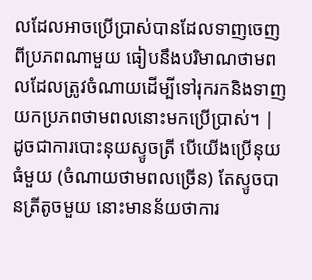លដែលអាចប្រើប្រាស់បានដែលទាញចេញពីប្រភពណាមួយ ធៀបនឹងបរិមាណថាមពលដែលត្រូវចំណាយដើម្បីទៅរុករកនិងទាញយកប្រភពថាមពលនោះមកប្រើប្រាស់។ | ដូចជាការបោះនុយស្ទូចត្រី បើយើងប្រើនុយធំមួយ (ចំណាយថាមពលច្រើន) តែស្ទូចបានត្រីតូចមួយ នោះមានន័យថាការ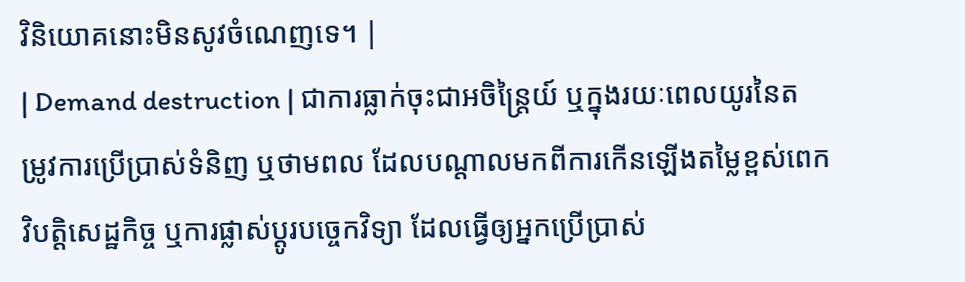វិនិយោគនោះមិនសូវចំណេញទេ។ |
| Demand destruction | ជាការធ្លាក់ចុះជាអចិន្ត្រៃយ៍ ឬក្នុងរយៈពេលយូរនៃតម្រូវការប្រើប្រាស់ទំនិញ ឬថាមពល ដែលបណ្តាលមកពីការកើនឡើងតម្លៃខ្ពស់ពេក វិបត្តិសេដ្ឋកិច្ច ឬការផ្លាស់ប្តូរបច្ចេកវិទ្យា ដែលធ្វើឲ្យអ្នកប្រើប្រាស់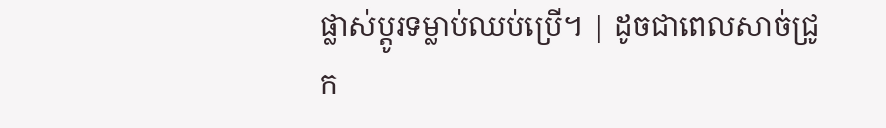ផ្លាស់ប្តូរទម្លាប់ឈប់ប្រើ។ | ដូចជាពេលសាច់ជ្រូក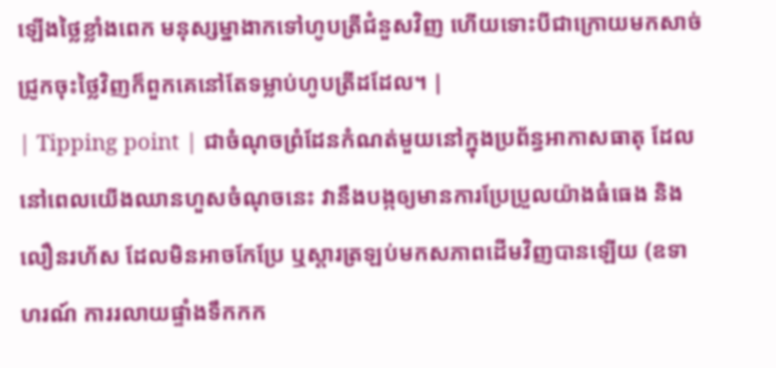ឡើងថ្លៃខ្លាំងពេក មនុស្សម្នាងាកទៅហូបត្រីជំនួសវិញ ហើយទោះបីជាក្រោយមកសាច់ជ្រូកចុះថ្លៃវិញក៏ពួកគេនៅតែទម្លាប់ហូបត្រីដដែល។ |
| Tipping point | ជាចំណុចព្រំដែនកំណត់មួយនៅក្នុងប្រព័ន្ធអាកាសធាតុ ដែលនៅពេលយើងឈានហួសចំណុចនេះ វានឹងបង្កឲ្យមានការប្រែប្រួលយ៉ាងធំធេង និងលឿនរហ័ស ដែលមិនអាចកែប្រែ ឬស្តារត្រឡប់មកសភាពដើមវិញបានឡើយ (ឧទាហរណ៍ ការរលាយផ្ទាំងទឹកកក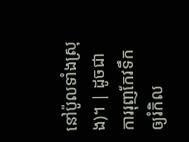នៅប៉ូលទាំងស្រុង)។ | ដូចជាការរុញកែវទឹកឲ្យរំកិល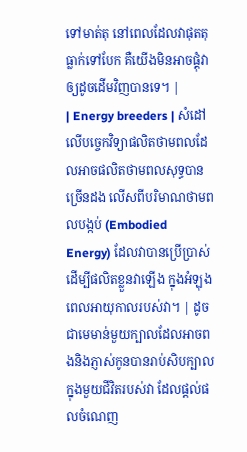ទៅមាត់តុ នៅពេលដែលវាផុតតុធ្លាក់ទៅបែក គឺយើងមិនអាចផ្គុំវាឲ្យដូចដើមវិញបានទេ។ |
| Energy breeders | សំដៅលើបច្ចេកវិទ្យាផលិតថាមពលដែលអាចផលិតថាមពលសុទ្ធបានច្រើនដង លើសពីបរិមាណថាមពលបង្កប់ (Embodied Energy) ដែលវាបានប្រើប្រាស់ដើម្បីផលិតខ្លួនវាឡើង ក្នុងអំឡុងពេលអាយុកាលរបស់វា។ | ដូចជាមេមាន់មួយក្បាលដែលអាចពងនិងភ្ញាស់កូនបានរាប់សិបក្បាលក្នុងមួយជីវិតរបស់វា ដែលផ្តល់ផលចំណេញ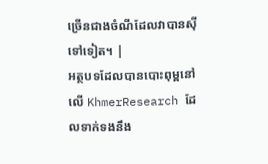ច្រើនជាងចំណីដែលវាបានស៊ីទៅទៀត។ |
អត្ថបទដែលបានបោះពុម្ពនៅលើ KhmerResearch ដែលទាក់ទងនឹង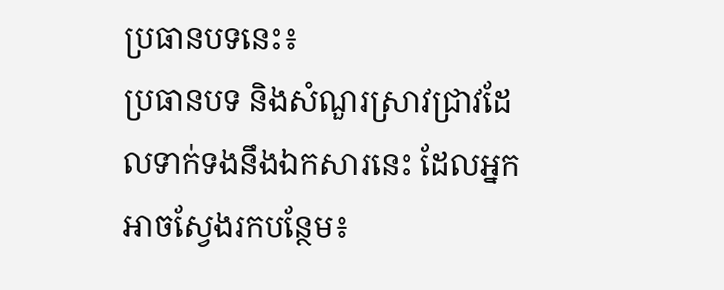ប្រធានបទនេះ៖
ប្រធានបទ និងសំណួរស្រាវជ្រាវដែលទាក់ទងនឹងឯកសារនេះ ដែលអ្នកអាចស្វែងរកបន្ថែម៖